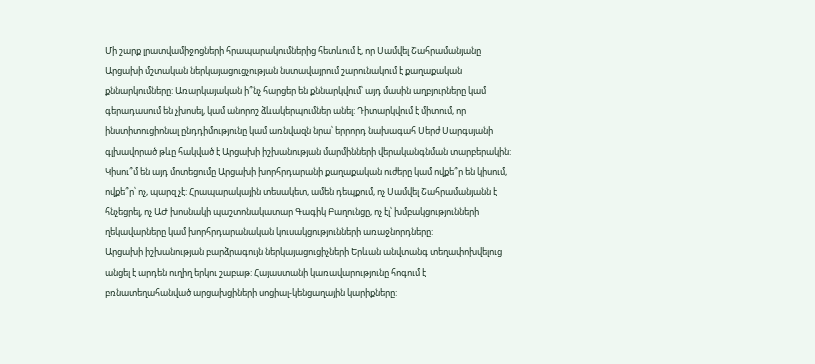Մի շարք լրատվամիջոցների հրապարակումներից հետևում է, որ Սամվել Շահրամանյանը Արցախի մշտական ներկայացուցչության նստավայրում շարունակում է քաղաքական քննարկումները: Առարկայական ի՞նչ հարցեր են քննարկվում՝ այդ մասին աղբյուրները կամ գերադասում են չխոսել, կամ անորոշ ձևակերպումներ անել: Դիտարկվում է միտում, որ ինստիտուցիոնալ ընդդիմությունը կամ առնվազն նրա՝ երրորդ նախագահ Սերժ Սարգսյանի գլխավորած թևը հակված է Արցախի իշխանության մարմինների վերականգնման տարբերակին: Կիսու՞մ են այդ մոտեցումը Արցախի խորհրդարանի քաղաքական ուժերը կամ ովքե՞ր են կիսում, ովքե՞ր՝ ոչ, պարզ չէ: Հրապարակային տեսակետ, ամեն դեպքում, ոչ Սամվել Շահրամանյանն է հնչեցրել, ոչ ԱԺ խոսնակի պաշտոնակատար Գագիկ Բաղունցը, ոչ էլ՝ խմբակցությունների ղեկավարները կամ խորհրդարանական կուսակցությունների առաջնորդները:
Արցախի իշխանության բարձրագույն ներկայացուցիչների Երևան անվտանգ տեղափոխվելուց անցել է արդեն ուղիղ երկու շաբաթ: Հայաստանի կառավարությունը հոգում է բռնատեղահանված արցախցիների սոցիալ-կենցաղային կարիքները: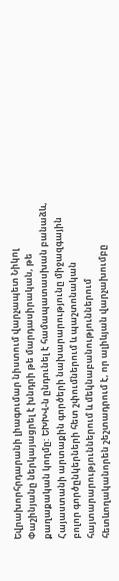Եվրախորհրդարանի լիագումար նիստում վարչապետ Նիկոլ Փաշինյանը ներկայացրել է խնդրի թե մարդասիրական, թե քաղաքական կողմը: ԵԽԽՎ-ն ընդունել է համապատասխան բանաձև, Հայաստանի արտաքին գործերի նախարարությունը միջազգային բոլոր գործընկերների հետ շփումներում և պաշտոնական հայտարարություններում և մեկնաբանություններում հետևողականորեն շեշտադրում է, որ ալիևյան վարչախումբը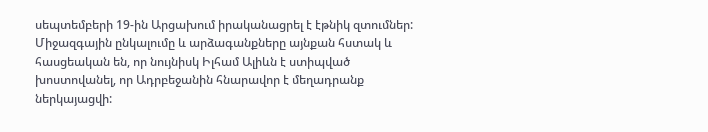սեպտեմբերի 19-ին Արցախում իրականացրել է էթնիկ զտումներ: Միջազգային ընկալումը և արձագանքները այնքան հստակ և հասցեական են, որ նույնիսկ Իլհամ Ալիևն է ստիպված խոստովանել, որ Ադրբեջանին հնարավոր է մեղադրանք ներկայացվի: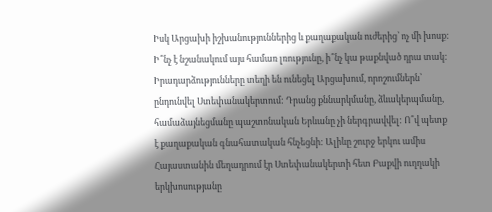Իսկ Արցախի իշխանություններից և քաղաքական ուժերից՝ ոչ մի խոսք: Ի՞նչ է նշանակում այս համառ լռությունը, ի՞նչ կա թաքնված դրա տակ: Իրադարձությունները տեղի են ունեցել Արցախում, որոշումներն՝ ընդունվել Ստեփանակերտում: Դրանց քննարկմանը, ձևակերպմանը, համաձայնեցմանը պաշտոնական Երևանը չի ներգրավվել: Ո՞վ պետք է քաղաքական գնահատական հնչեցնի: Ալիևը շուրջ երկու ամիս Հայաստանին մեղադրում էր Ստեփանակերտի հետ Բաքվի ուղղակի երկխոսությանը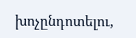խոչընդոտելու,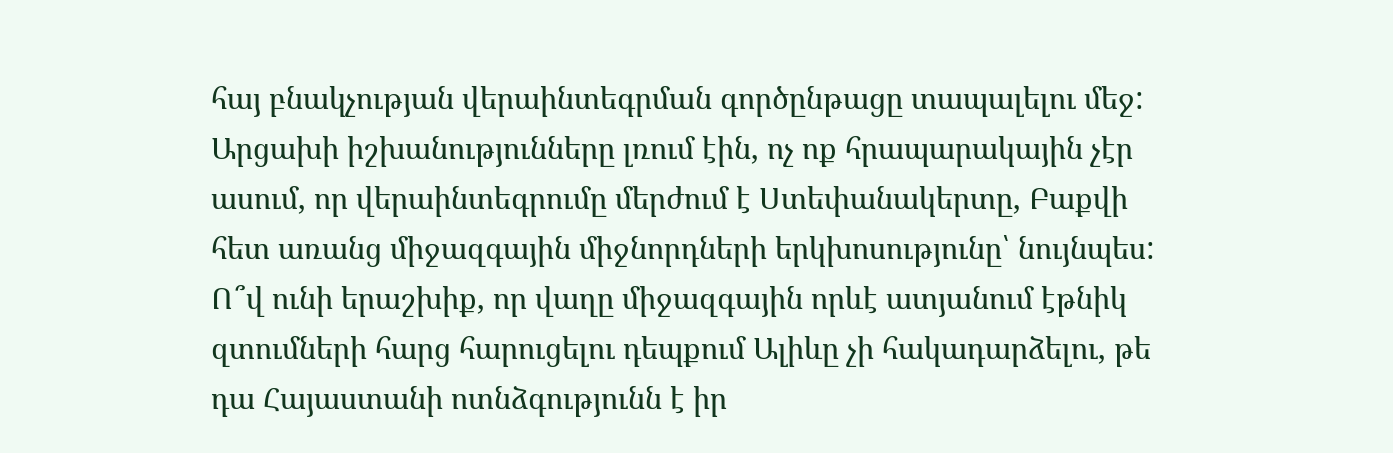հայ բնակչության վերաինտեգրման գործընթացը տապալելու մեջ: Արցախի իշխանությունները լռում էին, ոչ ոք հրապարակային չէր ասում, որ վերաինտեգրումը մերժում է Ստեփանակերտը, Բաքվի հետ առանց միջազգային միջնորդների երկխոսությունը՝ նույնպես:
Ո՞վ ունի երաշխիք, որ վաղը միջազգային որևէ ատյանում էթնիկ զտումների հարց հարուցելու դեպքում Ալիևը չի հակադարձելու, թե դա Հայաստանի ոտնձգությունն է իր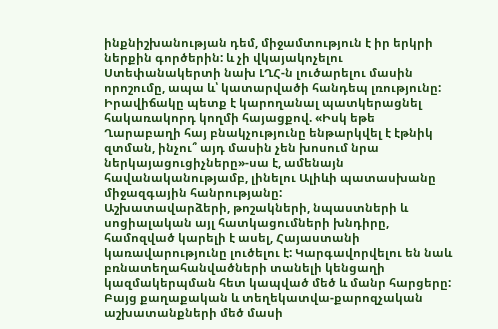ինքնիշխանության դեմ, միջամտություն է իր երկրի ներքին գործերին: և չի վկայակոչելու Ստեփանակերտի նախ ԼՂՀ-ն լուծարելու մասին որոշումը, ապա և՝ կատարվածի հանդեպ լռությունը: Իրավիճակը պետք է կարողանալ պատկերացնել հակառակորդ կողմի հայացքով. «Իսկ եթե Ղարաբաղի հայ բնակչությունը ենթարկվել է էթնիկ զտման, ինչու՞ այդ մասին չեն խոսում նրա ներկայացուցիչները»-սա է, ամենայն հավանականությամբ, լինելու Ալիևի պատասխանը միջազգային հանրությանը:
Աշխատավարձերի, թոշակների, նպաստների և սոցիալական այլ հատկացումների խնդիրը, համոզված կարելի է ասել, Հայաստանի կառավարությունը լուծելու է: Կարգավորվելու են նաև բռնատեղահանվածների տանելի կենցաղի կազմակերպման հետ կապված մեծ և մանր հարցերը: Բայց քաղաքական և տեղեկատվա-քարոզչական աշխատանքների մեծ մասի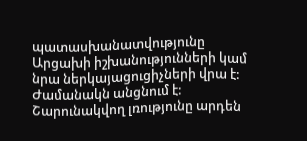պատասխանատվությունը Արցախի իշխանությունների կամ նրա ներկայացուցիչների վրա է: Ժամանակն անցնում է: Շարունակվող լռությունը արդեն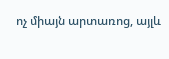ոչ միայն արտառոց, այլև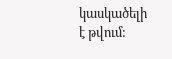կասկածելի է թվում: